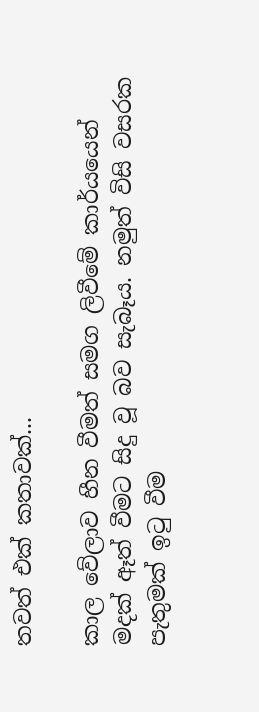තවත් එක් කතාවක්...

කාල වේලාව හීන වීමත් සමග ලිවීමේ කාර්යයෙන් මදක් ඈත් වීමට සිදු වූ බව සැබෑය. නමුත් විසි වසරක පැතුමක් ඉටු වීම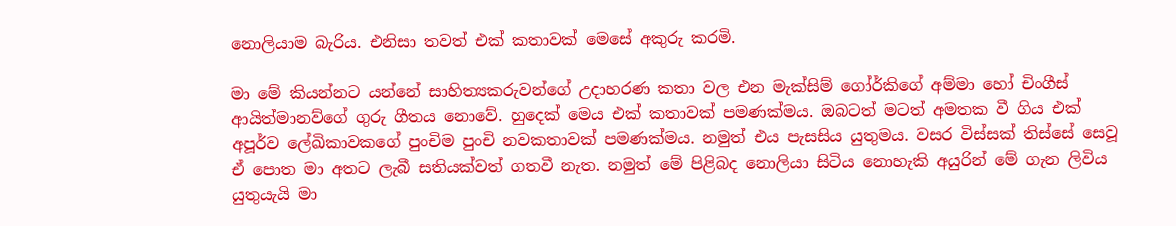නොලියාම බැරිය. එනිසා තවත් එක් කතාවක් මෙසේ අකුරු කරමි.

මා මේ කියන්නට යන්නේ සාහිත්‍යකරුවන්ගේ උදාහරණ කතා වල එන මැක්සිම් ගෝර්කිගේ අම්මා හෝ චිංගීස් ආයිත්මානව්ගේ ගුරු ගීතය නොවේ. හුදෙක් මෙය එක් කතාවක් පමණක්මය. ඔබටත් මටත් අමතක වී ගිය එක් අපූර්ව ලේඛිකාවකගේ පුංචිම පුංචි නවකතාවක් පමණක්මය. නමුත් එය පැසසිය යුතුමය. වසර විස්සක් තිස්සේ සෙවූ ඒ පොත මා අතට ලැබී සතියක්වත් ගතවී නැත. නමුත් මේ පිළිබද නොලියා සිටිය නොහැකි අයුරින් මේ ගැන ලිවිය යුතුයැයි මා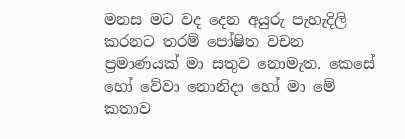මනස මට වද දෙන අයුරු පැහැදිලි කරනට තරම් පෝෂිත වචන ප්‍රමාණයක් මා සතුව නොමැත. කෙසේ හෝ වේවා නොනිදා හෝ මා මේ කතාව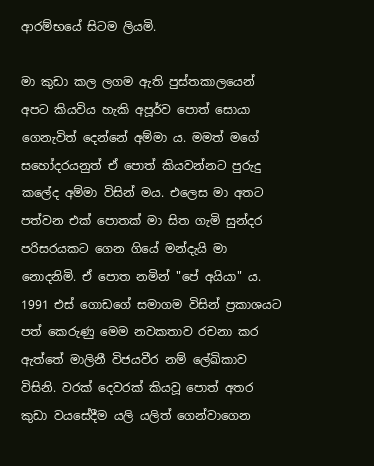ආරම්භයේ සිටම ලියමි.

මා කුඩා කල ලගම ඇති පුස්තකාලයෙන් අපට කියවිය හැකි අපූර්ව පොත් සොයා ගෙනැවිත් දෙන්නේ අම්මා ය. මමත් මගේ සහෝදරයනුත් ඒ පොත් කියවන්නට පුරුදු කලේද අම්මා විසින් මය. එලෙස මා අතට පත්වන එක් පොතක් මා සිත ගැමි සුන්දර පරිසරයකට ගෙන ගියේ මන්දැයි මා නොදනිමි. ඒ පොත නමින් "පේ අයියා" ය. 1991 එස් ගොඩගේ සමාගම විසින් ප්‍රකාශයට පත් කෙරුණු මෙම නවකතාව රචනා කර ඇත්තේ මාලිනී විජයවීර නම් ලේඛිකාව විසිනි. වරක් දෙවරක් කියවූ පොත් අතර කුඩා වයසේදීම යලි යලිත් ගෙන්වාගෙන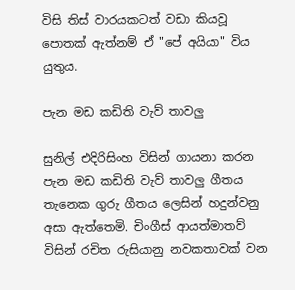විසි තිස් වාරයකටත් වඩා කියවූ පොතක් ඇත්නම් ඒ "පේ අයියා" විය යුතුය.

පැන මඩ කඩිති වැව් තාවලු

සුනිල් එදිරිසිංහ විසින් ගායනා කරන පැන මඩ කඩිති වැව් තාවලු ගීතය තැනෙක ගුරු ගීතය ලෙසින් හදුන්වනු අසා ඇත්තෙමි. චිංගීස් ආයත්මාතව් විසින් රචිත රුසියානු නවකතාවක් වන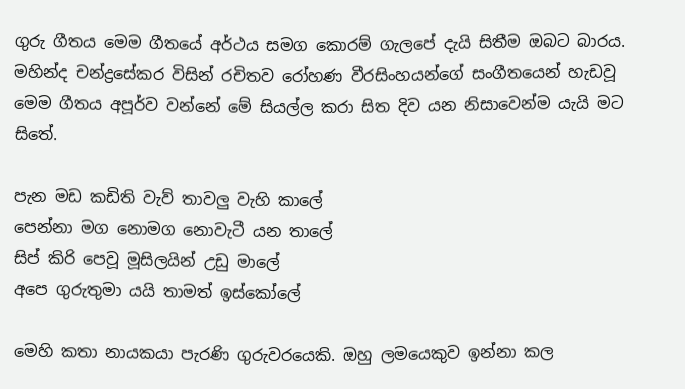ගුරු ගීතය මෙම ගීතයේ අර්ථය සමග කොරම් ගැලපේ දැයි සිතීම ඔබට බාරය. මහින්ද චන්ද්‍රසේකර විසින් රචිතව රෝහණ වීරසිංහයන්ගේ සංගීතයෙන් හැඩවූ මෙම ගීතය අපූර්ව වන්නේ මේ සියල්ල කරා සිත දිව යන නිසාවෙන්ම යැයි මට සිතේ.

පැන මඩ කඩිති වැව් තාවලු වැහි කාලේ
පෙන්නා මග නොමග නොවැටී යන තාලේ
සිප් කිරි පෙවූ මූසිලයින් උඩු මාලේ
අපෙ ගුරුතුමා යයි තාමත් ඉස්කෝලේ

මෙහි කතා නායකයා පැරණි ගුරුවරයෙකි. ඔහු ලමයෙකුව ඉන්නා කල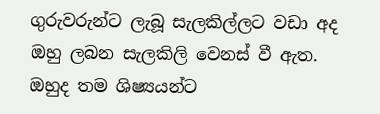ගුරුවරුන්ට ලැබූ සැලකිල්ලට වඩා අද ඔහු ලබන සැලකිලි වෙනස් වී ඇත. ඔහුද තම ශිෂ්‍යයන්ට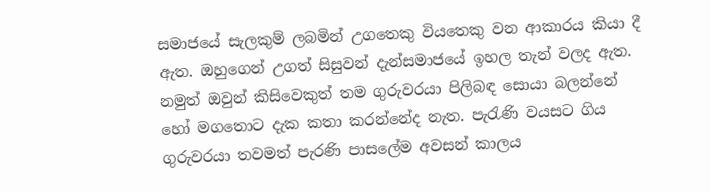සමාජයේ සැලකුම් ලබමින් උගතෙකු වියතෙකු වන ආකාරය කියා දී ඇත. ඔහුගෙන් උගත් සිසුවන් දැන්සමාජයේ ඉහල තැන් වලද ඇත. නමුත් ඔවුන් කිසිවෙකුත් තම ගුරුවරයා පිලිබඳ සොයා බලන්නේ හෝ මගතොට දැක කතා කරන්නේද නැත. පැරැණි වයසට ගිය ගුරුවරයා තවමත් පැරණි පාසලේම අවසන් කාලය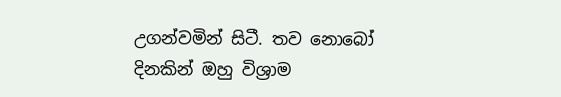උගන්වමින් සිටී. තව නොබෝ දිනකින් ඔහු විශ්‍රාම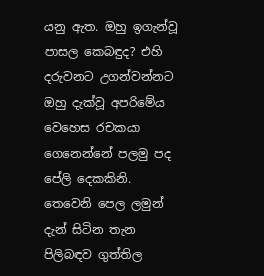යනු ඇත. ඔහු ඉගැන්වූ පාසල කෙබඳුද? එහි දරුවනට උගන්වන්නට ඔහු දැක්වූ අපරිමේය වෙහෙස රචකයා ගෙනෙන්නේ පලමු පද පේලි දෙකකිනි. තෙවෙනි පෙල ලමුන් දැන් සිටින තැන පිලිබඳව ගුත්තිල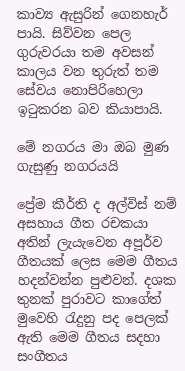කාව්‍ය ඇසුරින් ගෙනහැර් පායි. සිව්වන පෙල ගුරුවරයා තම අවසන් කාලය වන තුරුත් තම සේවය නොපිරිහෙලා ඉටුකරන බව කියාපායි.

මේ නගරය මා ඔබ මුණ ගැසුණු නගරයයි

ප්‍රේම කීර්ති ද අල්විස් නම් අසහාය ගීත රචකයා අතින් ලැයැවෙන අපූර්ව ගීතයක් ලෙස මෙම ගීතය හදන්වන්න පුළුවන්. දශක තුනක් පුරාවට කාගේත් මුවෙහි රැදුනු පද පෙලක් ඇති මෙම ගීතය සදහා සංගීතය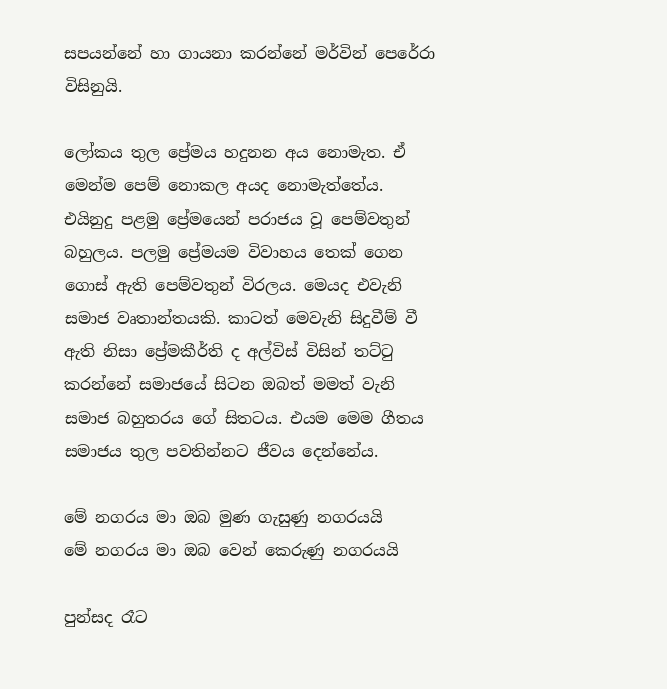සපයන්නේ හා ගායනා කරන්නේ මර්වින් පෙරේරා විසිනුයි.

ලෝකය තුල ප්‍රේමය හදුනන අය නොමැත. ඒ මෙන්ම පෙම් නොකල අයද නොමැත්තේය. එයිනුදු පළමු ප්‍රේමයෙන් පරාජය වූ පෙම්වතුන් බහුලය. පලමු ප්‍රේමයම විවාහය තෙක් ගෙන ගොස් ඇති පෙම්වතුන් විරලය. මෙයද එවැනි සමාජ වෘතාන්තයකි. කාටත් මෙවැනි සිදුවීම් වී ඇති නිසා ප්‍රේමකීර්ති ද අල්විස් විසින් තට්ටු කරන්නේ සමාජයේ සිටන ඔබත් මමත් වැනි සමාජ බහුතරය ගේ සිතටය. එයම මෙම ගීතය සමාජය තුල පවතින්නට ජීවය දෙන්නේය.

මේ නගරය මා ඔබ මුණ ගැසුණු නගරයයි
මේ නගරය මා ඔබ වෙන් කෙරුණු නගරයයි

පුන්සද රෑට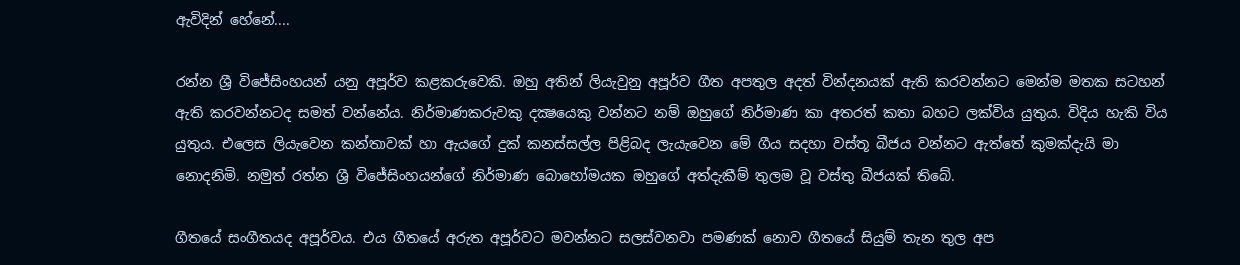ඇවිදින් හේනේ....

රන්න ශ්‍රී විජේසිංහයන් යනු අපූර්ව කළකරුවෙකි. ඔහු අතින් ලියැවුනු අපූර්ව ගීත අපතුල අදත් වින්දනයක් ඇති කරවන්නට මෙන්ම මතක සටහන් ඇති කරවන්නටද සමත් වන්නේය. නිර්මාණකරුවකු දක්‍ෂයෙකු වන්නට නම් ඔහුගේ නිර්මාණ කා අතරත් කතා බහට ලක්විය යුතුය. විදිය හැකි විය යුතුය. එලෙස ලියැවෙන කන්තාවක් හා ඇයගේ දුක් කනස්සල්ල පිළිබද ලැයැවෙන මේ ගීය සදහා වස්තූ බීජය වන්නට ඇත්තේ කුමක්දැයි මා නොදනිමි. නමුත් රත්න ශ්‍රී විජේසිංහයන්ගේ නිර්මාණ බොහෝමයක ඔහුගේ අත්දැකීම් තුලම වූ වස්තු බීජයක් තිබේ.

ගීතයේ සංගීතයද අපූර්වය. එය ගීතයේ අරුත අපූර්වට මවන්නට සලස්වනවා පමණක් නොව ගීතයේ සියුම් තැන තුල අප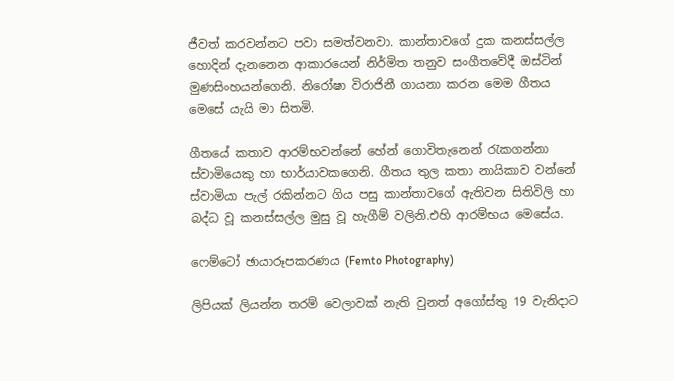ජීවත් කරවන්නට පවා සමත්වනවා. කාන්තාවගේ දුක කනස්සල්ල හොදින් දැනනෙන ආකාරයෙන් නිර්මිත තනුව සංගීතවේදී ඔස්ටින් මුණසිංහයන්ගෙනි. නිරෝෂා විරාජිනී ගායනා කරන මෙම ගීතය මෙසේ යැයි මා සිතමි.

ගීතයේ කතාව ආරම්භවන්නේ හේන් ගොවිතැනෙන් රැකගන්නා ස්වාමියෙකු හා භාර්යාවකගෙනි. ගීතය තුල කතා නායිකාව වන්නේ ස්වාමියා පැල් රකින්නට ගිය පසු කාන්තාවගේ ඇතිවන සිතිවිලි හා බද්ධ වූ කනස්සල්ල මුසු වූ හැගීම් වලිනි.එහි ආරම්භය මෙසේය.

ෆෙම්ටෝ ඡායාරූපකරණය (Femto Photography)

ලිපියක් ලියන්න තරම් වෙලාවක් නැති වුනත් අගෝස්තු 19 වැනිදාට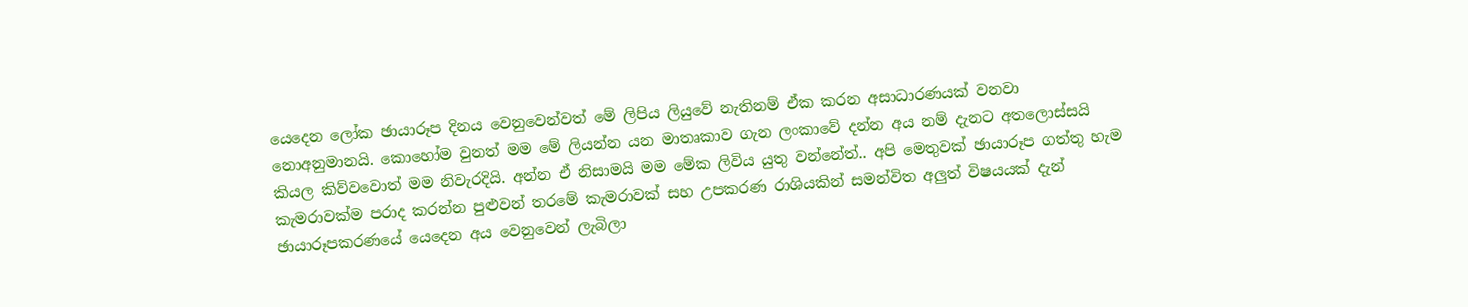යෙදෙන ලෝක ඡායාරූප දිනය වෙනුවෙන්වත් මේ ලිපිය ලියුවේ නැතිනම් ඒක කරන අසාධාරණයක් වනවා නොඅනුමානයි. කොහෝම වුනත් මම මේ ලියන්න යන මාතෘකාව ගැන ලංකාවේ දන්න අය නම් දැනට අතලොස්සයි කියල කිව්වවොත් මම නිවැරදියි. අන්න ඒ නිසාමයි මම මේක ලිවිය යුතු වන්නේත්.. අපි මෙතුවක් ඡායාරූප ගත්තු හැම කැමරාවක්ම පරාද කරන්න පුළුවන් තරමේ කැමරාවක් සහ උපකරණ රාශියකින් සමන්විත අලුත් විෂයයක් දැන් ඡායාරූපකරණයේ යෙදෙන අය වෙනුවෙන් ලැබිලා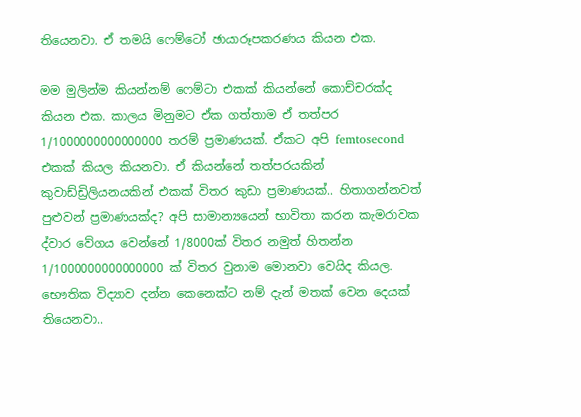තියෙනවා. ඒ තමයි ෆෙම්ටෝ ඡායාරූපකරණය කියන එක.

මම මුලින්ම කියන්නම් ෆෙම්ටා එකක් කියන්නේ කොච්චරක්ද කියන එක. කාලය මිනුමට ඒක ගත්තාම ඒ තත්පර 1/1000000000000000 තරම් ප්‍රමාණයක්. ඒකට අපි femtosecond එකක් කියල කියනවා. ඒ කියන්නේ තත්පරයකින් කුවාඩ්ඩ්‍රිලියනයකින් එකක් විතර කුඩා ප්‍රමාණයක්.. හිතාගන්නවත් පුළුවන් ප්‍රමාණයක්ද? අපි සාමාන්‍යයෙන් භාවිතා කරන කැමරාවක ද්වාර වේගය වෙන්නේ 1/8000ක් විතර නමුත් හිතන්න 1/1000000000000000 ක් විතර වුනාම මොනවා වෙයිද කියල. භෞතික විද්‍යාව දන්න කෙනෙක්ට නම් දැන් මතක් වෙන දෙයක් තියෙනවා..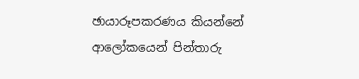ඡායාරූපකරණය කියන්නේ ආලෝකයෙන් පින්තාරු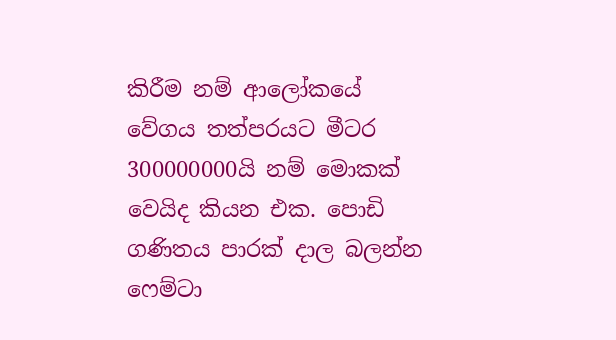කිරීම නම් ආලෝකයේ වේගය තත්පරයට මීටර 300000000යි නම් මොකක් වෙයිද කියන එක. පොඩි ගණිතය පාරක් දාල බලන්න ෆෙම්ටා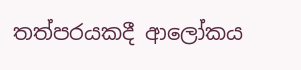තත්පරයකදී ආලෝකය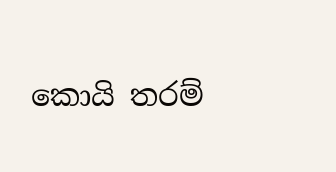කොයි තරම්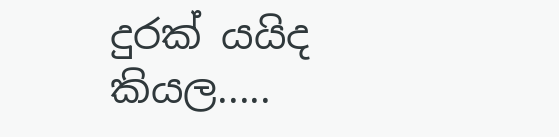දුරක් යයිද කියල.....